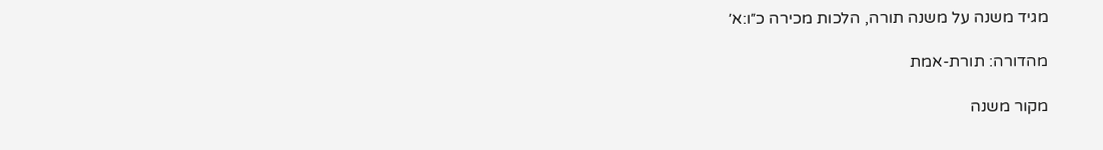מגיד משנה על משנה תורה, הלכות מכירה כ״ו:א׳

מהדורה: תורת-אמת

מקור משנה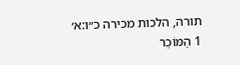תורה, הלכות מכירה כ״ו:א׳
1 הַמּוֹכֵר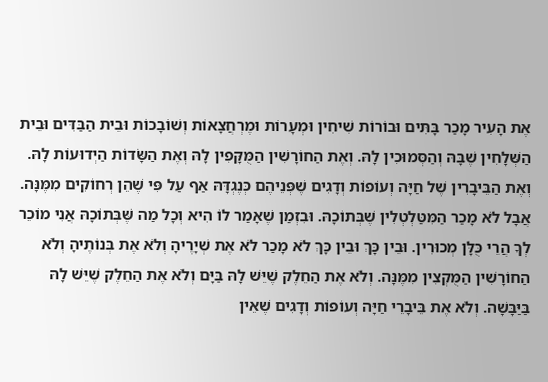אֶת הָעִיר מָכַר בָּתִּים וּבוֹרוֹת שִׁיחִין וּמְעָרוֹת וּמֶרְחֲצָאוֹת וְשׁוֹבָכוֹת וּבֵית הַבַּדִּים וּבֵית הַשְּׁלָחִין שֶׁבָּהּ וְהַסְּמוּכִין לָהּ. וְאֶת הַחוֹרָשִׁין הַמֻּקָּפִין לָהּ וְאֶת הַשָּׂדוֹת הַיְדוּעוֹת לָהּ. וְאֶת הַבֵּיבָרִין שֶׁל חַיָּה וְעוֹפוֹת וְדָגִים שֶׁפְּנֵיהֶם כְּנֶגְדָּהּ אַף עַל פִּי שֶׁהֵן רְחוֹקִים מִמֶּנָּה. אֲבָל לֹא מָכַר הַמִּטַּלְטְלִין שֶׁבְּתוֹכָהּ. וּבִזְמַן שֶׁאָמַר לוֹ הִיא וְכָל מַה שֶּׁבְּתוֹכָהּ אֲנִי מוֹכֵר לְךָ הֲרֵי כֻּלָּן מְכוּרִין. וּבֵין כָּךְ וּבֵין כָּךְ לֹא מָכַר לֹא אֶת שְׁיָרֶיהָ וְלֹא אֶת בְּנוֹתֶיהָ וְלֹא הַחוֹרָשִׁין הַמֻּקְצִין מִמֶּנָּה. וְלֹא אֶת הַחֵלֶק שֶׁיֵּשׁ לָהּ בַּיָּם וְלֹא אֶת הַחֵלֶק שֶׁיֵּשׁ לָהּ בַּיַּבָּשָׁה. וְלֹא אֶת בֵּיבָרֵי חַיָּה וְעוֹפוֹת וְדָגִים שֶׁאֵין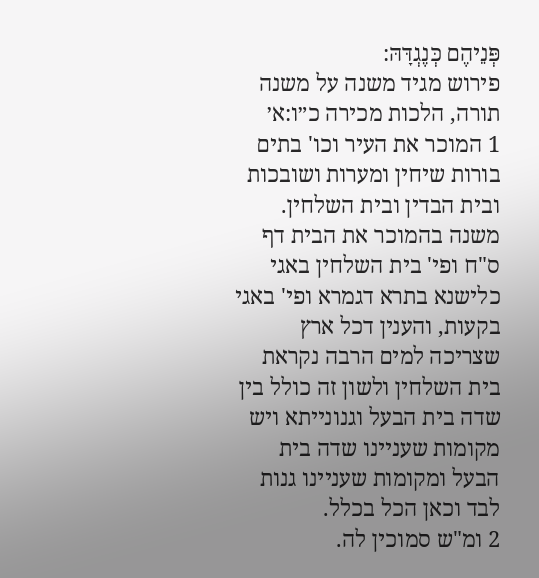פְּנֵיהֶם כְּנֶגְדָּהּ:
פירוש מגיד משנה על משנה תורה, הלכות מכירה כ״ו:א׳
1 המוכר את העיר וכו' בתים בורות שיחין ומערות ושובכות ובית הבדין ובית השלחין. משנה בהמוכר את הבית דף ס"ח ופי' בית השלחין באגי כלישנא בתרא דגמרא ופי' באגי בקעות, והענין דכל ארץ שצריכה למים הרבה נקראת בית השלחין ולשון זה כולל בין שדה בית הבעל וגנונייתא ויש מקומות שעניינו שדה בית הבעל ומקומות שעניינו גנות לבד וכאן הכל בכלל.
2 ומ"ש סמוכין לה.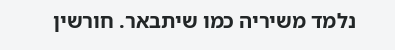נלמד משיריה כמו שיתבאר. חורשין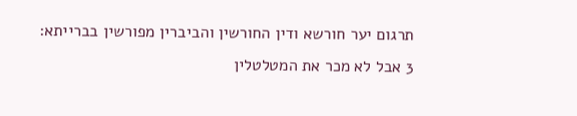תרגום יער חורשא ודין החורשין והביברין מפורשין בברייתא:
3 אבל לא מכר את המטלטלין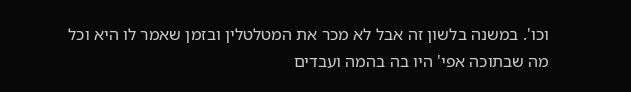וכו'. במשנה בלשון זה אבל לא מכר את המטלטלין ובזמן שאמר לו היא וכל מה שבתוכה אפי' היו בה בהמה ועבדים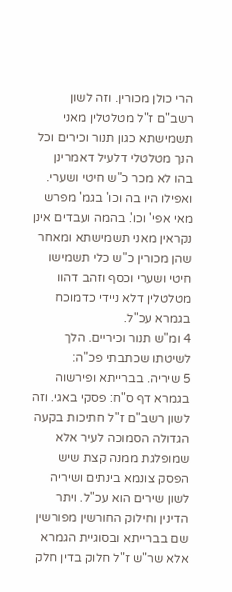הרי כולן מכורין. וזה לשון רשב"ם ז"ל מטלטלין מאני תשמישתא כגון תנור וכירים וכל הנך מטלטלי דלעיל דאמרינן בהו לא מכר כ"ש חיטי ושערי. ואפילו היו בה וכו' בגמ' מפרש מאי אפי' וכו'. בהמה ועבדים אינן נקראין מאני תשמישתא ומאחר שהן מכורין כ"ש כלי תשמישו חיטי ושערי וכסף וזהב דהוו מטלטלין דלא ניידי כדמוכח בגמרא עכ"ל.
4 ומ"ש תנור וכיריים. הלך לשיטתו שכתבתי פכ"ה:
5 שיריה. בברייתא ופירשוה בגמרא דף ס"ח: פסקי באגי. וזה לשון רשב"ם ז"ל חתיכות בקעה הגדולה הסמוכה לעיר אלא שמופלגת ממנה קצת שיש הפסק צונמא בינתים ושיריה לשון שירים הוא עכ"ל. ויתר הדינין וחילוק החורשין מפורשין שם בברייתא ובסוגיית הגמרא אלא שר"ש ז"ל חלוק בדין חלק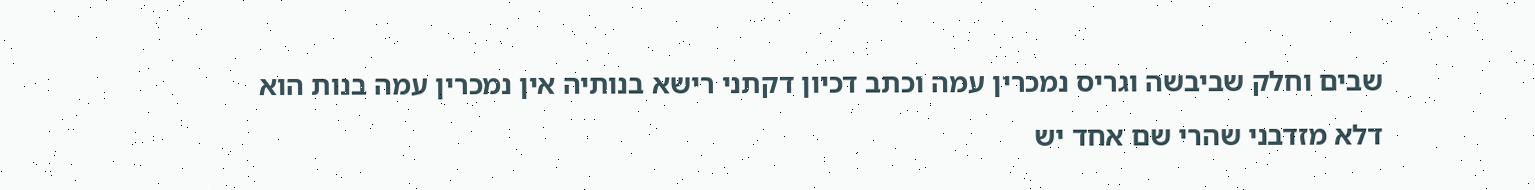שבים וחלק שביבשה וגריס נמכרין עמה וכתב דכיון דקתני רישא בנותיה אין נמכרין עמה בנות הוא דלא מזדבני שהרי שם אחד יש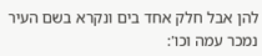להן אבל חלק אחד בים ונקרא בשם העיר נמכר עמה וכו':